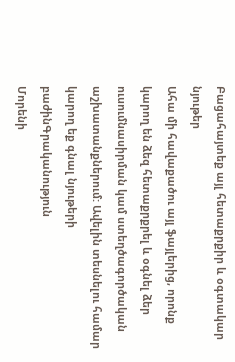Բացահայտեք այլ հետաքրքիր և օգտակար նյութեր
Ահա մի հավաքածու այլ ֆայլերից, որոնք կարող են ձեզ հետաքրքրել և օգնել ձեր ուսումնասիրման կամ ստեղծագործական աշխատանքներում: Ավելին տեսնելու համար կարող եք գնալ նյութերի բաժինԳրականություն
Մորենի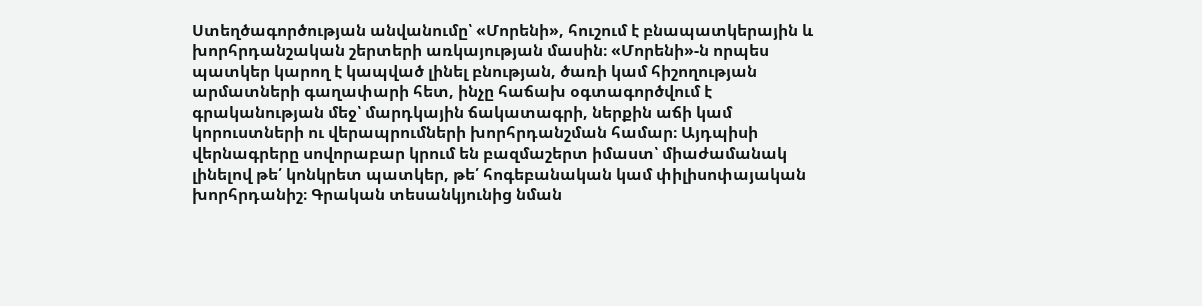Ստեղծագործության անվանումը՝ «Մորենի», հուշում է բնապատկերային և խորհրդանշական շերտերի առկայության մասին։ «Մորենի»-ն որպես պատկեր կարող է կապված լինել բնության, ծառի կամ հիշողության արմատների գաղափարի հետ, ինչը հաճախ օգտագործվում է գրականության մեջ՝ մարդկային ճակատագրի, ներքին աճի կամ կորուստների ու վերապրումների խորհրդանշման համար։ Այդպիսի վերնագրերը սովորաբար կրում են բազմաշերտ իմաստ՝ միաժամանակ լինելով թե՛ կոնկրետ պատկեր, թե՛ հոգեբանական կամ փիլիսոփայական խորհրդանիշ։ Գրական տեսանկյունից նման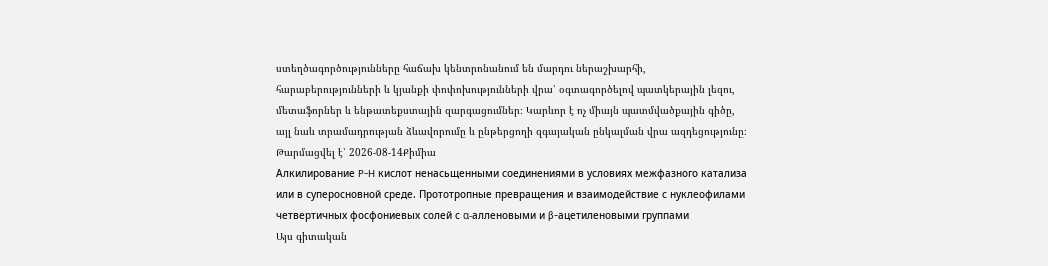ստեղծագործությունները հաճախ կենտրոնանում են մարդու ներաշխարհի, հարաբերությունների և կյանքի փոփոխությունների վրա՝ օգտագործելով պատկերային լեզու, մետաֆորներ և ենթատեքստային զարգացումներ։ Կարևոր է ոչ միայն պատմվածքային գիծը, այլ նաև տրամադրության ձևավորումը և ընթերցողի զգայական ընկալման վրա ազդեցությունը։
Թարմացվել է՝ 2026-08-14Քիմիա
Алкилирование P-H кислот ненасьщенными соединениями в условиях межфазного катализа или в суперосновной среде. Прототропные превpaщения и взаимодействие с нуклеофилами четвертичных фосфониевых солей с ɑ-алленовыми и ꞵ-ацетиленовыми группами
Այս գիտական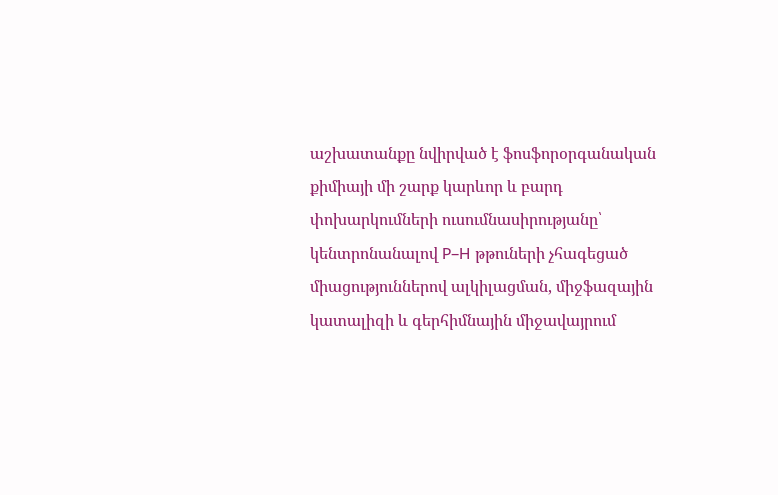աշխատանքը նվիրված է ֆոսֆորօրգանական քիմիայի մի շարք կարևոր և բարդ փոխարկումների ուսումնասիրությանը՝ կենտրոնանալով P–H թթուների չհագեցած միացություններով ալկիլացման, միջֆազային կատալիզի և գերհիմնային միջավայրում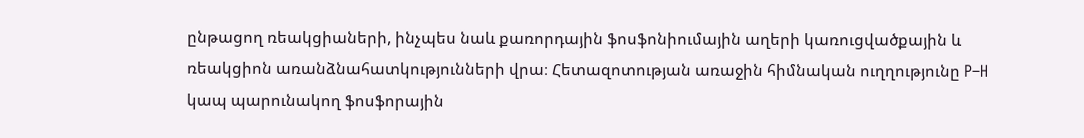ընթացող ռեակցիաների, ինչպես նաև քառորդային ֆոսֆոնիումային աղերի կառուցվածքային և ռեակցիոն առանձնահատկությունների վրա։ Հետազոտության առաջին հիմնական ուղղությունը P–H կապ պարունակող ֆոսֆորային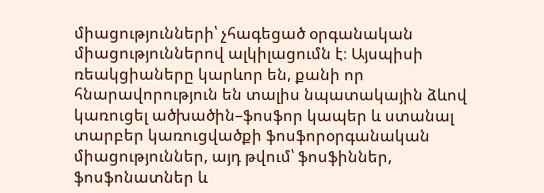միացությունների՝ չհագեցած օրգանական միացություններով ալկիլացումն է։ Այսպիսի ռեակցիաները կարևոր են, քանի որ հնարավորություն են տալիս նպատակային ձևով կառուցել ածխածին–ֆոսֆոր կապեր և ստանալ տարբեր կառուցվածքի ֆոսֆորօրգանական միացություններ, այդ թվում՝ ֆոսֆիններ, ֆոսֆոնատներ և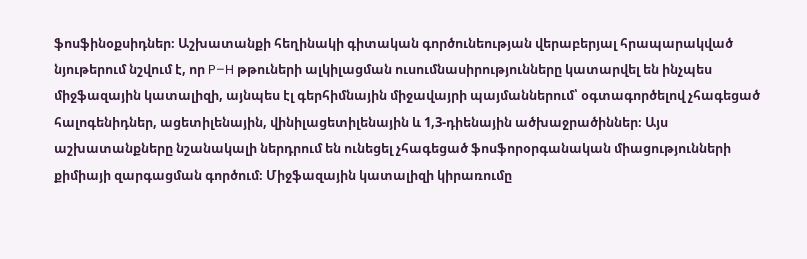ֆոսֆինօքսիդներ։ Աշխատանքի հեղինակի գիտական գործունեության վերաբերյալ հրապարակված նյութերում նշվում է, որ P–H թթուների ալկիլացման ուսումնասիրությունները կատարվել են ինչպես միջֆազային կատալիզի, այնպես էլ գերհիմնային միջավայրի պայմաններում՝ օգտագործելով չհագեցած հալոգենիդներ, ացետիլենային, վինիլացետիլենային և 1,3-դիենային ածխաջրածիններ։ Այս աշխատանքները նշանակալի ներդրում են ունեցել չհագեցած ֆոսֆորօրգանական միացությունների քիմիայի զարգացման գործում։ Միջֆազային կատալիզի կիրառումը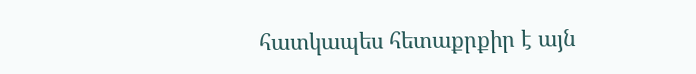հատկապես հետաքրքիր է այն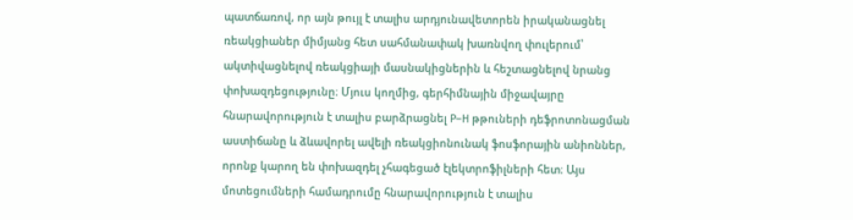պատճառով, որ այն թույլ է տալիս արդյունավետորեն իրականացնել ռեակցիաներ միմյանց հետ սահմանափակ խառնվող փուլերում՝ ակտիվացնելով ռեակցիայի մասնակիցներին և հեշտացնելով նրանց փոխազդեցությունը։ Մյուս կողմից, գերհիմնային միջավայրը հնարավորություն է տալիս բարձրացնել P–H թթուների դեֆրոտոնացման աստիճանը և ձևավորել ավելի ռեակցիոնունակ ֆոսֆորային անիոններ, որոնք կարող են փոխազդել չհագեցած էլեկտրոֆիլների հետ։ Այս մոտեցումների համադրումը հնարավորություն է տալիս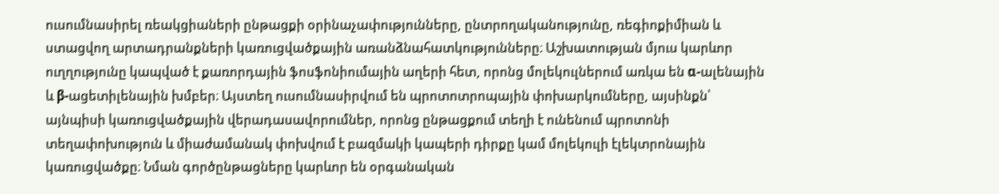ուսումնասիրել ռեակցիաների ընթացքի օրինաչափությունները, ընտրողականությունը, ռեգիոքիմիան և ստացվող արտադրանքների կառուցվածքային առանձնահատկությունները։ Աշխատության մյուս կարևոր ուղղությունը կապված է քառորդային ֆոսֆոնիումային աղերի հետ, որոնց մոլեկուլներում առկա են α-ալենային և β-ացետիլենային խմբեր։ Այստեղ ուսումնասիրվում են պրոտոտրոպային փոխարկումները, այսինքն՝ այնպիսի կառուցվածքային վերադասավորումներ, որոնց ընթացքում տեղի է ունենում պրոտոնի տեղափոխություն և միաժամանակ փոխվում է բազմակի կապերի դիրքը կամ մոլեկուլի էլեկտրոնային կառուցվածքը։ Նման գործընթացները կարևոր են օրգանական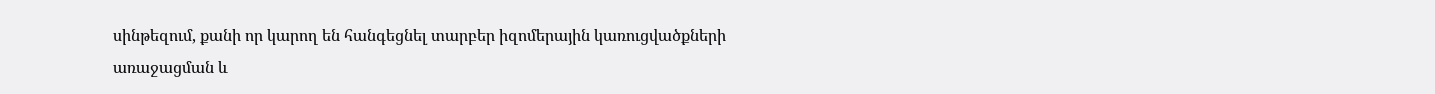սինթեզում, քանի որ կարող են հանգեցնել տարբեր իզոմերային կառուցվածքների առաջացման և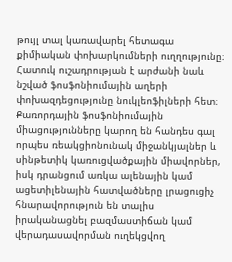թույլ տալ կառավարել հետագա քիմիական փոխարկումների ուղղությունը։ Հատուկ ուշադրության է արժանի նաև նշված ֆոսֆոնիումային աղերի փոխազդեցությունը նուկլեոֆիլների հետ։ Քառորդային ֆոսֆոնիումային միացությունները կարող են հանդես գալ որպես ռեակցիոնունակ միջանկյալներ և սինթետիկ կառուցվածքային միավորներ, իսկ դրանցում առկա ալենային կամ ացետիլենային հատվածները լրացուցիչ հնարավորություն են տալիս իրականացնել բազմաստիճան կամ վերադասավորման ուղեկցվող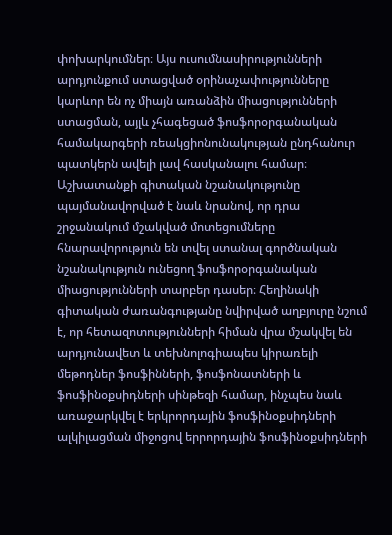փոխարկումներ։ Այս ուսումնասիրությունների արդյունքում ստացված օրինաչափությունները կարևոր են ոչ միայն առանձին միացությունների ստացման, այլև չհագեցած ֆոսֆորօրգանական համակարգերի ռեակցիոնունակության ընդհանուր պատկերն ավելի լավ հասկանալու համար։ Աշխատանքի գիտական նշանակությունը պայմանավորված է նաև նրանով, որ դրա շրջանակում մշակված մոտեցումները հնարավորություն են տվել ստանալ գործնական նշանակություն ունեցող ֆոսֆորօրգանական միացությունների տարբեր դասեր։ Հեղինակի գիտական ժառանգությանը նվիրված աղբյուրը նշում է, որ հետազոտությունների հիման վրա մշակվել են արդյունավետ և տեխնոլոգիապես կիրառելի մեթոդներ ֆոսֆինների, ֆոսֆոնատների և ֆոսֆինօքսիդների սինթեզի համար, ինչպես նաև առաջարկվել է երկրորդային ֆոսֆինօքսիդների ալկիլացման միջոցով երրորդային ֆոսֆինօքսիդների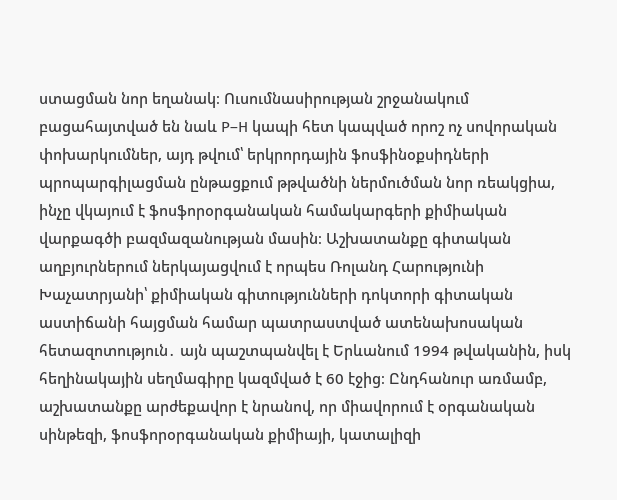ստացման նոր եղանակ։ Ուսումնասիրության շրջանակում բացահայտված են նաև P–H կապի հետ կապված որոշ ոչ սովորական փոխարկումներ, այդ թվում՝ երկրորդային ֆոսֆինօքսիդների պրոպարգիլացման ընթացքում թթվածնի ներմուծման նոր ռեակցիա, ինչը վկայում է ֆոսֆորօրգանական համակարգերի քիմիական վարքագծի բազմազանության մասին։ Աշխատանքը գիտական աղբյուրներում ներկայացվում է որպես Ռոլանդ Հարությունի Խաչատրյանի՝ քիմիական գիտությունների դոկտորի գիտական աստիճանի հայցման համար պատրաստված ատենախոսական հետազոտություն․ այն պաշտպանվել է Երևանում 1994 թվականին, իսկ հեղինակային սեղմագիրը կազմված է 60 էջից։ Ընդհանուր առմամբ, աշխատանքը արժեքավոր է նրանով, որ միավորում է օրգանական սինթեզի, ֆոսֆորօրգանական քիմիայի, կատալիզի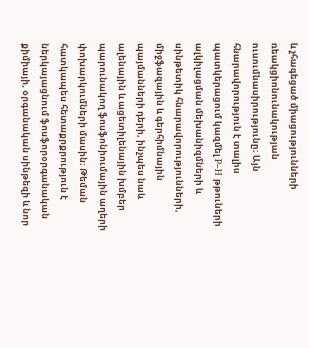և չհագեցած միացությունների ռեակցիոնունակության ուսումնասիրությունը։ Այն հնարավորություն է տալիս պատկերացում կազմել P–H թթուների ալկիլացման մեխանիզմների և սինթետիկ հնարավորությունների, միջֆազային և գերհիմնային պայմանների դերի, ինչպես նաև ալենային և ացետիլենային խմբեր պարունակող ֆոսֆոնիումային աղերի փոխարկումների մասին։ Թեման հատկապես հետաքրքրություն է ներկայացնում ֆոսֆորօրգանական քիմիայի, օրգանական սինթեզի և նոր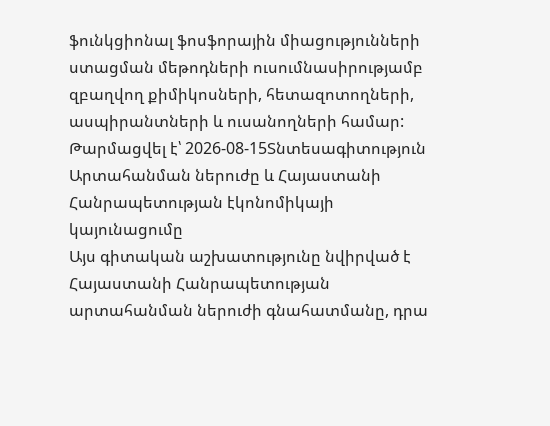ֆունկցիոնալ ֆոսֆորային միացությունների ստացման մեթոդների ուսումնասիրությամբ զբաղվող քիմիկոսների, հետազոտողների, ասպիրանտների և ուսանողների համար:
Թարմացվել է՝ 2026-08-15Տնտեսագիտություն
Արտահանման ներուժը և Հայաստանի Հանրապետության էկոնոմիկայի կայունացումը
Այս գիտական աշխատությունը նվիրված է Հայաստանի Հանրապետության արտահանման ներուժի գնահատմանը, դրա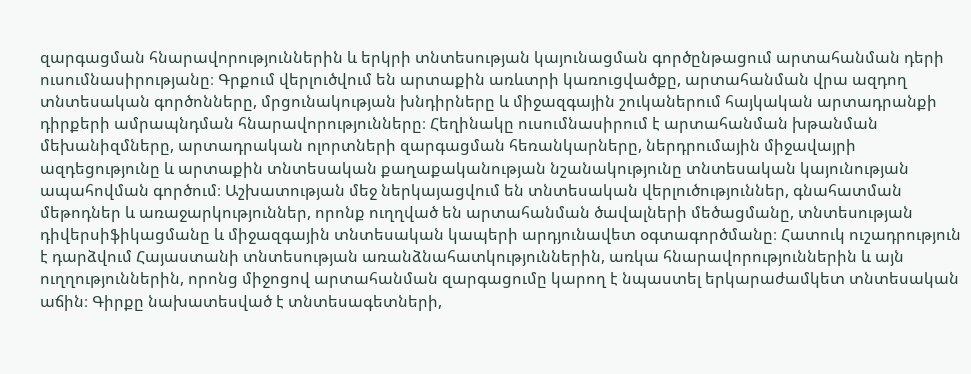զարգացման հնարավորություններին և երկրի տնտեսության կայունացման գործընթացում արտահանման դերի ուսումնասիրությանը։ Գրքում վերլուծվում են արտաքին առևտրի կառուցվածքը, արտահանման վրա ազդող տնտեսական գործոնները, մրցունակության խնդիրները և միջազգային շուկաներում հայկական արտադրանքի դիրքերի ամրապնդման հնարավորությունները։ Հեղինակը ուսումնասիրում է արտահանման խթանման մեխանիզմները, արտադրական ոլորտների զարգացման հեռանկարները, ներդրումային միջավայրի ազդեցությունը և արտաքին տնտեսական քաղաքականության նշանակությունը տնտեսական կայունության ապահովման գործում։ Աշխատության մեջ ներկայացվում են տնտեսական վերլուծություններ, գնահատման մեթոդներ և առաջարկություններ, որոնք ուղղված են արտահանման ծավալների մեծացմանը, տնտեսության դիվերսիֆիկացմանը և միջազգային տնտեսական կապերի արդյունավետ օգտագործմանը։ Հատուկ ուշադրություն է դարձվում Հայաստանի տնտեսության առանձնահատկություններին, առկա հնարավորություններին և այն ուղղություններին, որոնց միջոցով արտահանման զարգացումը կարող է նպաստել երկարաժամկետ տնտեսական աճին։ Գիրքը նախատեսված է տնտեսագետների,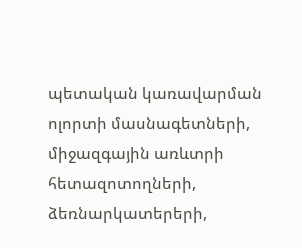պետական կառավարման ոլորտի մասնագետների, միջազգային առևտրի հետազոտողների, ձեռնարկատերերի,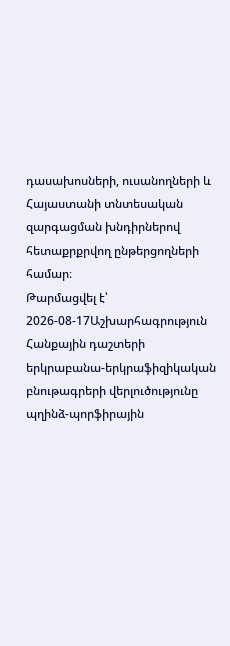դասախոսների, ուսանողների և Հայաստանի տնտեսական զարգացման խնդիրներով հետաքրքրվող ընթերցողների համար։
Թարմացվել է՝ 2026-08-17Աշխարհագրություն
Հանքային դաշտերի երկրաբանա-երկրաֆիզիկական բնութագրերի վերլուծությունը պղինձ-պորֆիրային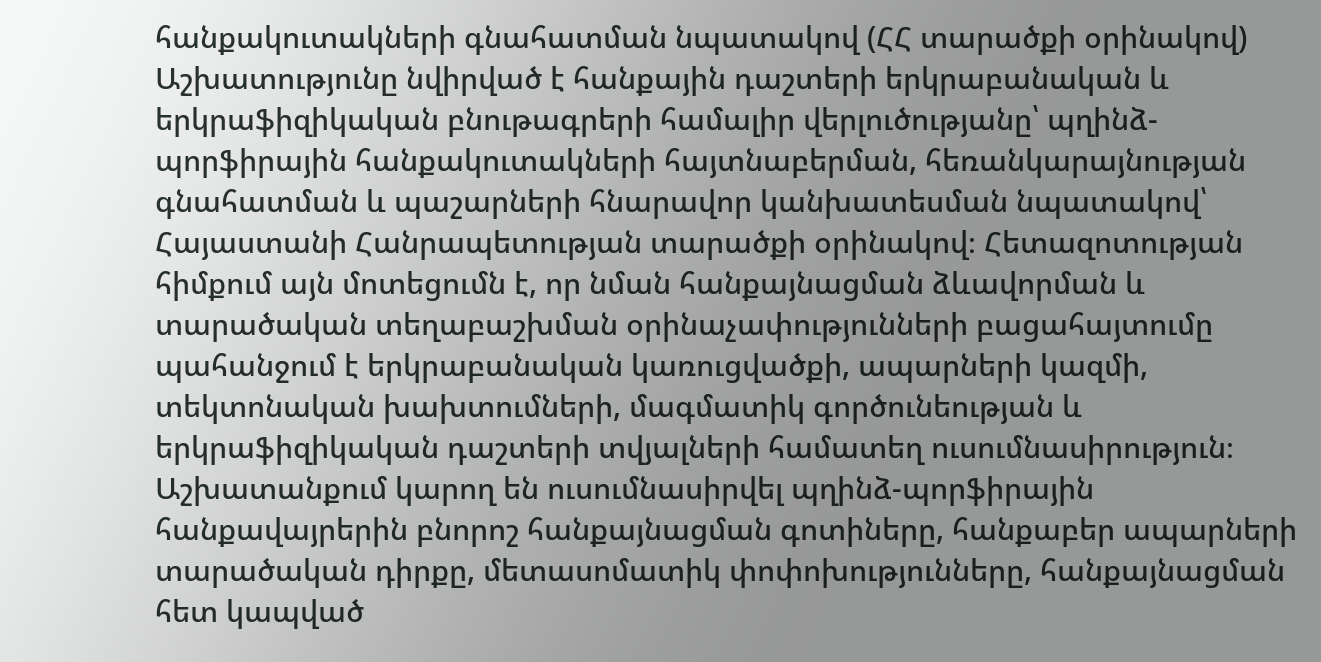հանքակուտակների գնահատման նպատակով (ՀՀ տարածքի օրինակով)
Աշխատությունը նվիրված է հանքային դաշտերի երկրաբանական և երկրաֆիզիկական բնութագրերի համալիր վերլուծությանը՝ պղինձ-պորֆիրային հանքակուտակների հայտնաբերման, հեռանկարայնության գնահատման և պաշարների հնարավոր կանխատեսման նպատակով՝ Հայաստանի Հանրապետության տարածքի օրինակով։ Հետազոտության հիմքում այն մոտեցումն է, որ նման հանքայնացման ձևավորման և տարածական տեղաբաշխման օրինաչափությունների բացահայտումը պահանջում է երկրաբանական կառուցվածքի, ապարների կազմի, տեկտոնական խախտումների, մագմատիկ գործունեության և երկրաֆիզիկական դաշտերի տվյալների համատեղ ուսումնասիրություն։ Աշխատանքում կարող են ուսումնասիրվել պղինձ-պորֆիրային հանքավայրերին բնորոշ հանքայնացման գոտիները, հանքաբեր ապարների տարածական դիրքը, մետասոմատիկ փոփոխությունները, հանքայնացման հետ կապված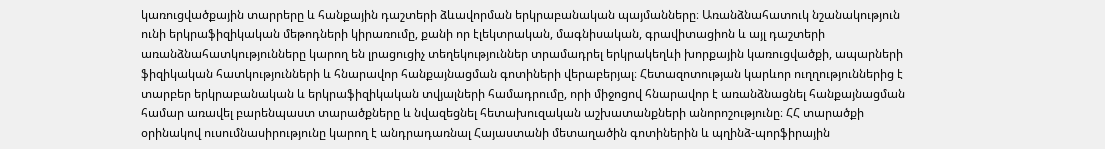կառուցվածքային տարրերը և հանքային դաշտերի ձևավորման երկրաբանական պայմանները։ Առանձնահատուկ նշանակություն ունի երկրաֆիզիկական մեթոդների կիրառումը, քանի որ էլեկտրական, մագնիսական, գրավիտացիոն և այլ դաշտերի առանձնահատկությունները կարող են լրացուցիչ տեղեկություններ տրամադրել երկրակեղևի խորքային կառուցվածքի, ապարների ֆիզիկական հատկությունների և հնարավոր հանքայնացման գոտիների վերաբերյալ։ Հետազոտության կարևոր ուղղություններից է տարբեր երկրաբանական և երկրաֆիզիկական տվյալների համադրումը, որի միջոցով հնարավոր է առանձնացնել հանքայնացման համար առավել բարենպաստ տարածքները և նվազեցնել հետախուզական աշխատանքների անորոշությունը։ ՀՀ տարածքի օրինակով ուսումնասիրությունը կարող է անդրադառնալ Հայաստանի մետաղածին գոտիներին և պղինձ-պորֆիրային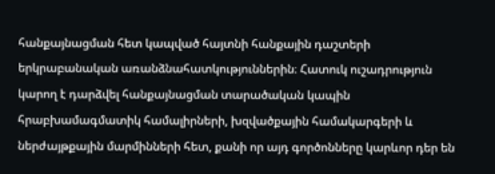հանքայնացման հետ կապված հայտնի հանքային դաշտերի երկրաբանական առանձնահատկություններին։ Հատուկ ուշադրություն կարող է դարձվել հանքայնացման տարածական կապին հրաբխամագմատիկ համալիրների, խզվածքային համակարգերի և ներժայթքային մարմինների հետ, քանի որ այդ գործոնները կարևոր դեր են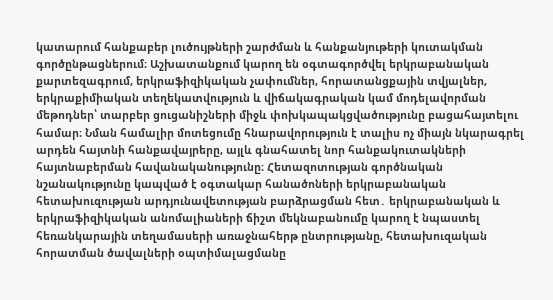կատարում հանքաբեր լուծույթների շարժման և հանքանյութերի կուտակման գործընթացներում։ Աշխատանքում կարող են օգտագործվել երկրաբանական քարտեզագրում, երկրաֆիզիկական չափումներ, հորատանցքային տվյալներ, երկրաքիմիական տեղեկատվություն և վիճակագրական կամ մոդելավորման մեթոդներ՝ տարբեր ցուցանիշների միջև փոխկապակցվածությունը բացահայտելու համար։ Նման համալիր մոտեցումը հնարավորություն է տալիս ոչ միայն նկարագրել արդեն հայտնի հանքավայրերը, այլև գնահատել նոր հանքակուտակների հայտնաբերման հավանականությունը։ Հետազոտության գործնական նշանակությունը կապված է օգտակար հանածոների երկրաբանական հետախուզության արդյունավետության բարձրացման հետ․ երկրաբանական և երկրաֆիզիկական անոմալիաների ճիշտ մեկնաբանումը կարող է նպաստել հեռանկարային տեղամասերի առաջնահերթ ընտրությանը, հետախուզական հորատման ծավալների օպտիմալացմանը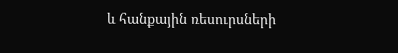և հանքային ռեսուրսների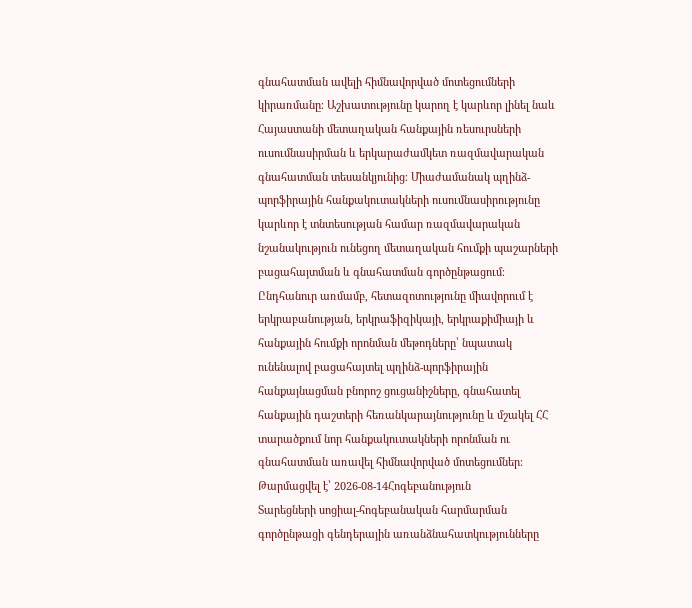գնահատման ավելի հիմնավորված մոտեցումների կիրառմանը։ Աշխատությունը կարող է կարևոր լինել նաև Հայաստանի մետաղական հանքային ռեսուրսների ուսումնասիրման և երկարաժամկետ ռազմավարական գնահատման տեսանկյունից։ Միաժամանակ պղինձ-պորֆիրային հանքակուտակների ուսումնասիրությունը կարևոր է տնտեսության համար ռազմավարական նշանակություն ունեցող մետաղական հումքի պաշարների բացահայտման և գնահատման գործընթացում։ Ընդհանուր առմամբ, հետազոտությունը միավորում է երկրաբանության, երկրաֆիզիկայի, երկրաքիմիայի և հանքային հումքի որոնման մեթոդները՝ նպատակ ունենալով բացահայտել պղինձ-պորֆիրային հանքայնացման բնորոշ ցուցանիշները, գնահատել հանքային դաշտերի հեռանկարայնությունը և մշակել ՀՀ տարածքում նոր հանքակուտակների որոնման ու գնահատման առավել հիմնավորված մոտեցումներ։
Թարմացվել է՝ 2026-08-14Հոգեբանություն
Տարեցների սոցիալ-հոգեբանական հարմարման գործընթացի գենդերային առանձնահատկությունները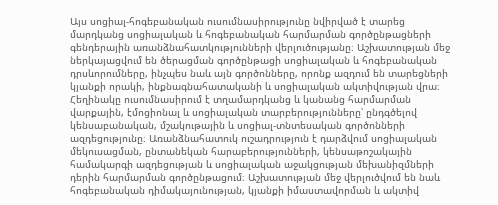Այս սոցիալ-հոգեբանական ուսումնասիրությունը նվիրված է տարեց մարդկանց սոցիալական և հոգեբանական հարմարման գործընթացների գենդերային առանձնահատկությունների վերլուծությանը։ Աշխատության մեջ ներկայացվում են ծերացման գործընթացի սոցիալական և հոգեբանական դրսևորումները, ինչպես նաև այն գործոնները, որոնք ազդում են տարեցների կյանքի որակի, ինքնագնահատականի և սոցիալական ակտիվության վրա։ Հեղինակը ուսումնասիրում է տղամարդկանց և կանանց հարմարման վարքային, էմոցիոնալ և սոցիալական տարբերությունները՝ ընդգծելով կենսաբանական, մշակութային և սոցիալ-տնտեսական գործոնների ազդեցությունը։ Առանձնահատուկ ուշադրություն է դարձվում սոցիալական մեկուսացման, ընտանեկան հարաբերությունների, կենսաթոշակային համակարգի ազդեցության և սոցիալական աջակցության մեխանիզմների դերին հարմարման գործընթացում։ Աշխատության մեջ վերլուծվում են նաև հոգեբանական դիմակայունության, կյանքի իմաստավորման և ակտիվ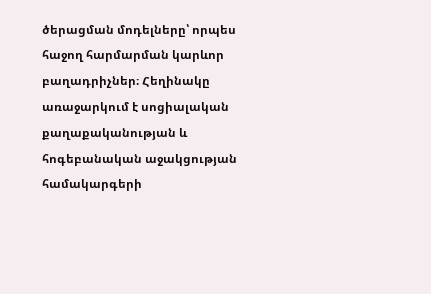ծերացման մոդելները՝ որպես հաջող հարմարման կարևոր բաղադրիչներ։ Հեղինակը առաջարկում է սոցիալական քաղաքականության և հոգեբանական աջակցության համակարգերի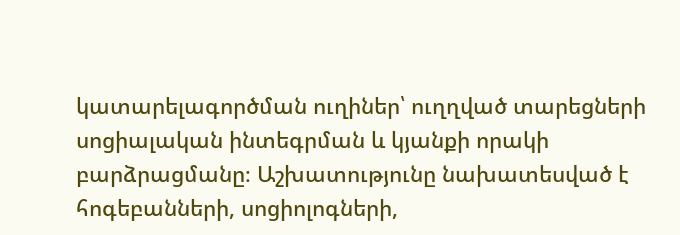կատարելագործման ուղիներ՝ ուղղված տարեցների սոցիալական ինտեգրման և կյանքի որակի բարձրացմանը։ Աշխատությունը նախատեսված է հոգեբանների, սոցիոլոգների,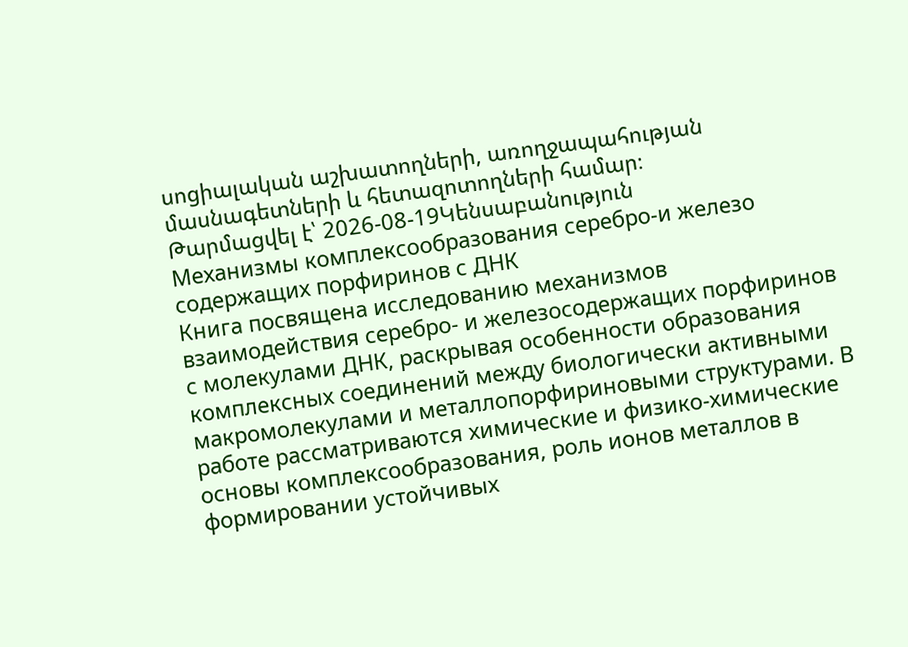սոցիալական աշխատողների, առողջապահության մասնագետների և հետազոտողների համար։
Թարմացվել է՝ 2026-08-19Կենսաբանություն
Механизмы комплексообразования серебро-и железо содержащих порфиринов с ДНК
Книга посвящена исследованию механизмов взаимодействия серебро- и железосодержащих порфиринов с молекулами ДНК, раскрывая особенности образования комплексных соединений между биологически активными макромолекулами и металлопорфириновыми структурами. В работе рассматриваются химические и физико-химические основы комплексообразования, роль ионов металлов в формировании устойчивых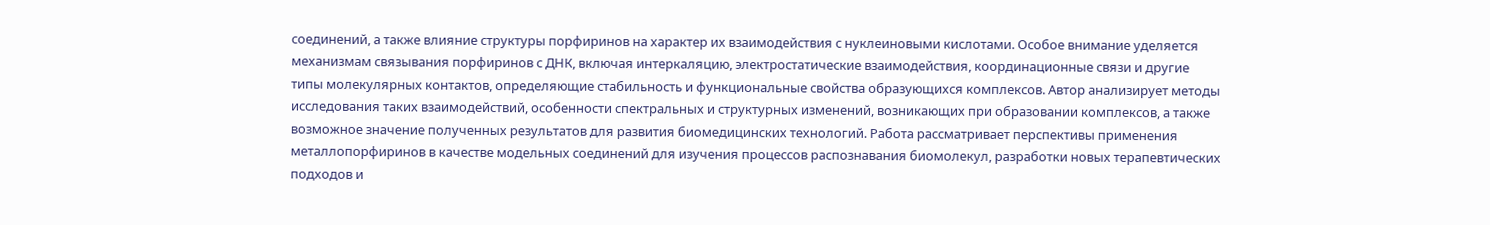соединений, а также влияние структуры порфиринов на характер их взаимодействия с нуклеиновыми кислотами. Особое внимание уделяется механизмам связывания порфиринов с ДНК, включая интеркаляцию, электростатические взаимодействия, координационные связи и другие типы молекулярных контактов, определяющие стабильность и функциональные свойства образующихся комплексов. Автор анализирует методы исследования таких взаимодействий, особенности спектральных и структурных изменений, возникающих при образовании комплексов, а также возможное значение полученных результатов для развития биомедицинских технологий. Работа рассматривает перспективы применения металлопорфиринов в качестве модельных соединений для изучения процессов распознавания биомолекул, разработки новых терапевтических подходов и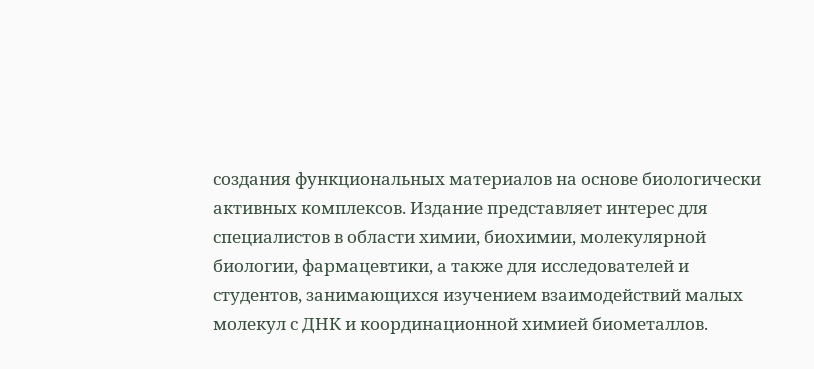создания функциональных материалов на основе биологически активных комплексов. Издание представляет интерес для специалистов в области химии, биохимии, молекулярной биологии, фармацевтики, а также для исследователей и студентов, занимающихся изучением взаимодействий малых молекул с ДНК и координационной химией биометаллов.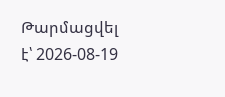Թարմացվել է՝ 2026-08-19